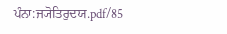ਪੰਨਾ:ਜ੍ਯੋਤਿਰੁਦਯ.pdf/85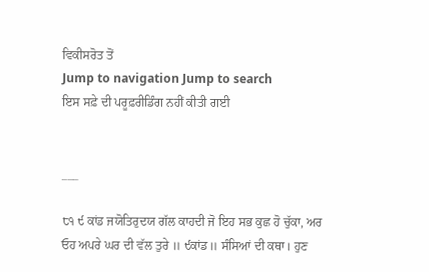ਵਿਕੀਸਰੋਤ ਤੋਂ
Jump to navigation Jump to search
ਇਸ ਸਫ਼ੇ ਦੀ ਪਰੂਫ਼ਰੀਡਿੰਗ ਨਹੀਂ ਕੀਤੀ ਗਈ


___

੮੧ ੯ ਕਾਂਡ ਜਯੋਤਿਰੁਦਯ ਗੱਲ ਕਾਹਦੀ ਜੋ ਇਹ ਸਭ ਕੁਛ ਹੋ ਚੁੱਕਾ, ਅਰ ਓਹ ਅਪਰੇ ਘਰ ਦੀ ਵੱਲ ਤੁਰੇ ॥ ੯ਕਾਂਡ॥ ਸੰਸਿਆਂ ਦੀ ਕਥਾ। ਹੁਣ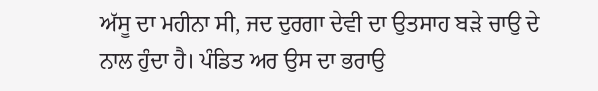ਅੱਸੂ ਦਾ ਮਹੀਨਾ ਸੀ, ਜਦ ਦੁਰਗਾ ਦੇਵੀ ਦਾ ਉਤਸਾਹ ਬੜੇ ਚਾਉ ਦੇ ਨਾਲ ਹੁੰਦਾ ਹੈ। ਪੰਡਿਤ ਅਰ ਉਸ ਦਾ ਭਰਾਉ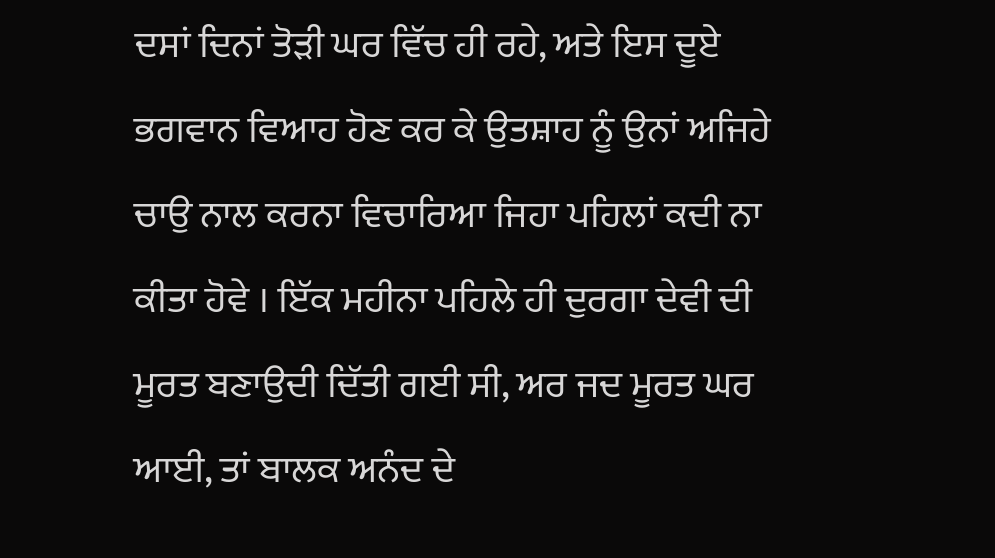ਦਸਾਂ ਦਿਨਾਂ ਤੋੜੀ ਘਰ ਵਿੱਚ ਹੀ ਰਹੇ, ਅਤੇ ਇਸ ਦੂਏ ਭਗਵਾਨ ਵਿਆਹ ਹੋਣ ਕਰ ਕੇ ਉਤਸ਼ਾਹ ਨੂੰ ਉਨਾਂ ਅਜਿਹੇ ਚਾਉ ਨਾਲ ਕਰਨਾ ਵਿਚਾਰਿਆ ਜਿਹਾ ਪਹਿਲਾਂ ਕਦੀ ਨਾ ਕੀਤਾ ਹੋਵੇ । ਇੱਕ ਮਹੀਨਾ ਪਹਿਲੇ ਹੀ ਦੁਰਗਾ ਦੇਵੀ ਦੀ ਮੂਰਤ ਬਣਾਉਦੀ ਦਿੱਤੀ ਗਈ ਸੀ, ਅਰ ਜਦ ਮੂਰਤ ਘਰ ਆਈ, ਤਾਂ ਬਾਲਕ ਅਨੰਦ ਦੇ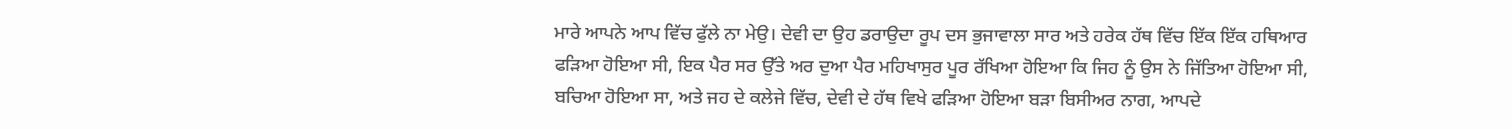ਮਾਰੇ ਆਪਨੇ ਆਪ ਵਿੱਚ ਫੁੱਲੇ ਨਾ ਮੇਉ। ਦੇਵੀ ਦਾ ਉਹ ਡਰਾਉਦਾ ਰੂਪ ਦਸ ਭੁਜਾਵਾਲਾ ਸਾਰ ਅਤੇ ਹਰੇਕ ਹੱਥ ਵਿੱਚ ਇੱਕ ਇੱਕ ਹਥਿਆਰ ਫੜਿਆ ਹੋਇਆ ਸੀ, ਇਕ ਪੈਰ ਸਰ ਉੱਤੇ ਅਰ ਦੁਆ ਪੈਰ ਮਹਿਖਾਸੁਰ ਪੂਰ ਰੱਖਿਆ ਹੋਇਆ ਕਿ ਜਿਹ ਨੂੰ ਉਸ ਨੇ ਜਿੱਤਿਆ ਹੋਇਆ ਸੀ, ਬਚਿਆ ਹੋਇਆ ਸਾ, ਅਤੇ ਜਹ ਦੇ ਕਲੇਜੇ ਵਿੱਚ, ਦੇਵੀ ਦੇ ਹੱਥ ਵਿਖੇ ਫੜਿਆ ਹੋਇਆ ਬੜਾ ਬਿਸੀਅਰ ਨਾਗ, ਆਪਦੇ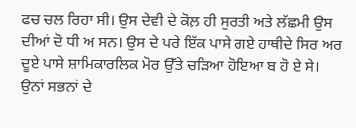ਫਚ ਚਲ ਰਿਹਾ ਸੀ। ਉਸ ਦੇਵੀ ਦੇ ਕੋਲ਼ ਹੀ ਸੁਰਤੀ ਅਤੇ ਲੱਛਮੀ ਉਸ ਦੀਆਂ ਦੋ ਧੀ ਅ ਸਨ। ਉਸ ਦੇ ਪਰੇ ਇੱਕ ਪਾਸੇ ਗਏ ਹਾਥੀਦੇ ਸਿਰ ਅਰ ਦੂਏ ਪਾਸੇ ਸ਼ਾਮਿਕਾਰਲਿਕ ਮੋਰ ਉੱਤੇ ਚੜਿਆ ਹੋਇਆ ਬ ਹੋ ਏ ਸੇ। ਉਨਾਂ ਸਭਨਾਂ ਦੇ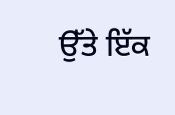ਉੱਤੇ ਇੱਕ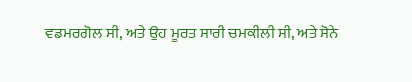ਵਡਮਰਗੋਲ ਸੀ, ਅਤੇ ਉਹ ਮੂਰਤ ਸਾਰੀ ਚਮਕੀਲੀ ਸੀ, ਅਤੇ ਸੋਨੇ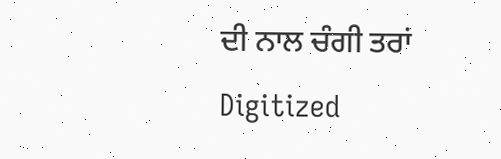ਦੀ ਨਾਲ ਚੰਗੀ ਤਰਾਂ Digitized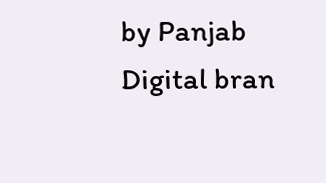by Panjab Digital bran